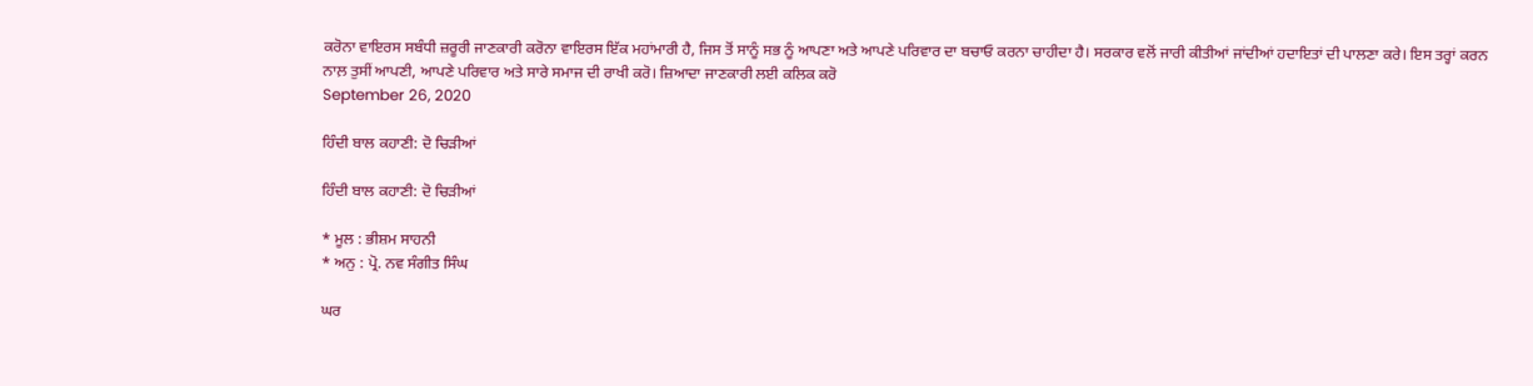ਕਰੋਨਾ ਵਾਇਰਸ ਸਬੰਧੀ ਜ਼ਰੂਰੀ ਜਾਣਕਾਰੀ ਕਰੋਨਾ ਵਾਇਰਸ ਇੱਕ ਮਹਾਂਮਾਰੀ ਹੈ, ਜਿਸ ਤੋਂ ਸਾਨੂੰ ਸਭ ਨੂੰ ਆਪਣਾ ਅਤੇ ਆਪਣੇ ਪਰਿਵਾਰ ਦਾ ਬਚਾਓ ਕਰਨਾ ਚਾਹੀਦਾ ਹੈ। ਸਰਕਾਰ ਵਲੋਂ ਜਾਰੀ ਕੀਤੀਆਂ ਜਾਂਦੀਆਂ ਹਦਾਇਤਾਂ ਦੀ ਪਾਲਣਾ ਕਰੇ। ਇਸ ਤਰ੍ਹਾਂ ਕਰਨ ਨਾਲ਼ ਤੁਸੀਂ ਆਪਣੀ, ਆਪਣੇ ਪਰਿਵਾਰ ਅਤੇ ਸਾਰੇ ਸਮਾਜ ਦੀ ਰਾਖੀ ਕਰੋ। ਜ਼ਿਆਦਾ ਜਾਣਕਾਰੀ ਲਈ ਕਲਿਕ ਕਰੋ
September 26, 2020

ਹਿੰਦੀ ਬਾਲ ਕਹਾਣੀ: ਦੋ ਚਿੜੀਆਂ

ਹਿੰਦੀ ਬਾਲ ਕਹਾਣੀ: ਦੋ ਚਿੜੀਆਂ

* ਮੂਲ : ਭੀਸ਼ਮ ਸਾਹਨੀ
* ਅਨੁ : ਪ੍ਰੋ. ਨਵ ਸੰਗੀਤ ਸਿੰਘ

ਘਰ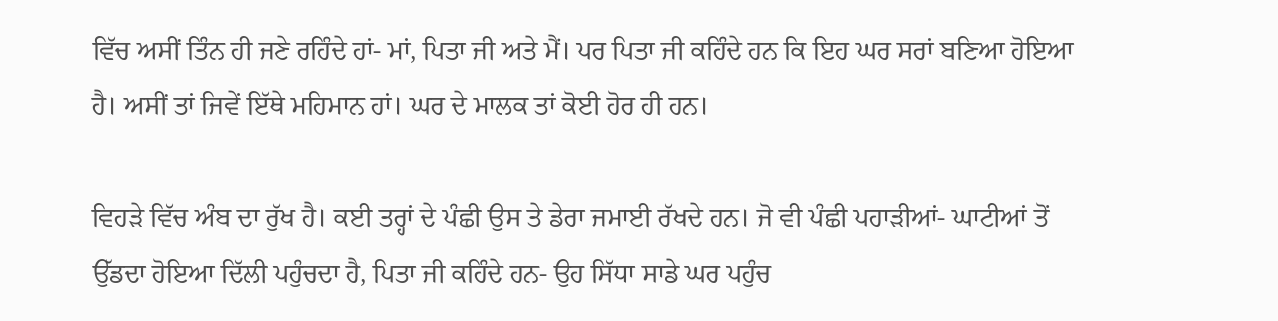ਵਿੱਚ ਅਸੀਂ ਤਿੰਨ ਹੀ ਜਣੇ ਰਹਿੰਦੇ ਹਾਂ- ਮਾਂ, ਪਿਤਾ ਜੀ ਅਤੇ ਮੈਂ। ਪਰ ਪਿਤਾ ਜੀ ਕਹਿੰਦੇ ਹਨ ਕਿ ਇਹ ਘਰ ਸਰਾਂ ਬਣਿਆ ਹੋਇਆ ਹੈ। ਅਸੀਂ ਤਾਂ ਜਿਵੇਂ ਇੱਥੇ ਮਹਿਮਾਨ ਹਾਂ। ਘਰ ਦੇ ਮਾਲਕ ਤਾਂ ਕੋਈ ਹੋਰ ਹੀ ਹਨ।

ਵਿਹੜੇ ਵਿੱਚ ਅੰਬ ਦਾ ਰੁੱਖ ਹੈ। ਕਈ ਤਰ੍ਹਾਂ ਦੇ ਪੰਛੀ ਉਸ ਤੇ ਡੇਰਾ ਜਮਾਈ ਰੱਖਦੇ ਹਨ। ਜੋ ਵੀ ਪੰਛੀ ਪਹਾੜੀਆਂ- ਘਾਟੀਆਂ ਤੋਂ ਉੱਡਦਾ ਹੋਇਆ ਦਿੱਲੀ ਪਹੁੰਚਦਾ ਹੈ, ਪਿਤਾ ਜੀ ਕਹਿੰਦੇ ਹਨ- ਉਹ ਸਿੱਧਾ ਸਾਡੇ ਘਰ ਪਹੁੰਚ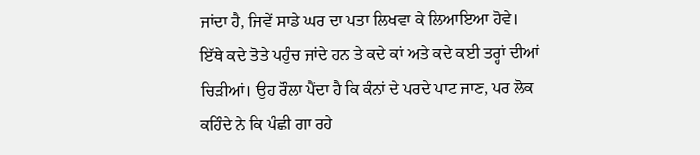ਜਾਂਦਾ ਹੈ, ਜਿਵੇਂ ਸਾਡੇ ਘਰ ਦਾ ਪਤਾ ਲਿਖਵਾ ਕੇ ਲਿਆਇਆ ਹੋਵੇ। ਇੱਥੇ ਕਦੇ ਤੋਤੇ ਪਹੁੰਚ ਜਾਂਦੇ ਹਨ ਤੇ ਕਦੇ ਕਾਂ ਅਤੇ ਕਦੇ ਕਈ ਤਰ੍ਹਾਂ ਦੀਆਂ ਚਿੜੀਆਂ। ਉਹ ਰੌਲਾ ਪੈਂਦਾ ਹੈ ਕਿ ਕੰਨਾਂ ਦੇ ਪਰਦੇ ਪਾਟ ਜਾਣ, ਪਰ ਲੋਕ ਕਹਿੰਦੇ ਨੇ ਕਿ ਪੰਛੀ ਗਾ ਰਹੇ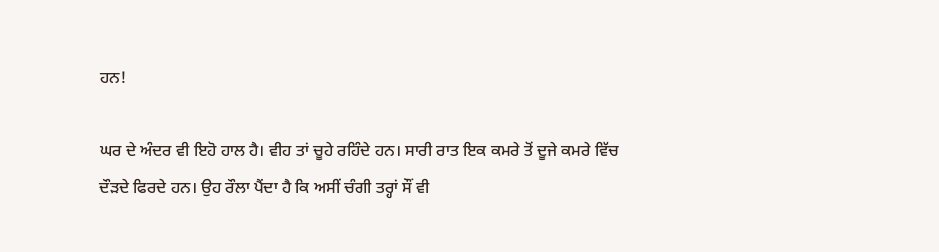ਹਨ!

ਘਰ ਦੇ ਅੰਦਰ ਵੀ ਇਹੋ ਹਾਲ ਹੈ। ਵੀਹ ਤਾਂ ਚੂਹੇ ਰਹਿੰਦੇ ਹਨ। ਸਾਰੀ ਰਾਤ ਇਕ ਕਮਰੇ ਤੋਂ ਦੂਜੇ ਕਮਰੇ ਵਿੱਚ ਦੌੜਦੇ ਫਿਰਦੇ ਹਨ। ਉਹ ਰੌਲਾ ਪੈਂਦਾ ਹੈ ਕਿ ਅਸੀਂ ਚੰਗੀ ਤਰ੍ਹਾਂ ਸੌਂ ਵੀ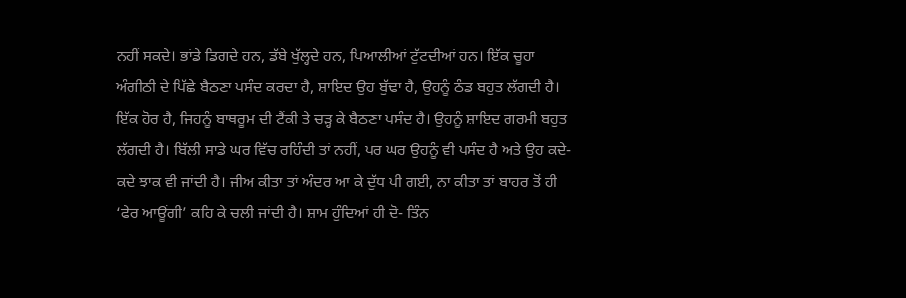ਨਹੀਂ ਸਕਦੇ। ਭਾਂਡੇ ਡਿਗਦੇ ਹਨ, ਡੱਬੇ ਖੁੱਲ੍ਹਦੇ ਹਨ, ਪਿਆਲੀਆਂ ਟੁੱਟਦੀਆਂ ਹਨ। ਇੱਕ ਚੂਹਾ ਅੰਗੀਠੀ ਦੇ ਪਿੱਛੇ ਬੈਠਣਾ ਪਸੰਦ ਕਰਦਾ ਹੈ, ਸ਼ਾਇਦ ਉਹ ਬੁੱਢਾ ਹੈ, ਉਹਨੂੰ ਠੰਡ ਬਹੁਤ ਲੱਗਦੀ ਹੈ। ਇੱਕ ਹੋਰ ਹੈ, ਜਿਹਨੂੰ ਬਾਥਰੂਮ ਦੀ ਟੈਂਕੀ ਤੇ ਚੜ੍ਹ ਕੇ ਬੈਠਣਾ ਪਸੰਦ ਹੈ। ਉਹਨੂੰ ਸ਼ਾਇਦ ਗਰਮੀ ਬਹੁਤ ਲੱਗਦੀ ਹੈ। ਬਿੱਲੀ ਸਾਡੇ ਘਰ ਵਿੱਚ ਰਹਿੰਦੀ ਤਾਂ ਨਹੀਂ, ਪਰ ਘਰ ਉਹਨੂੰ ਵੀ ਪਸੰਦ ਹੈ ਅਤੇ ਉਹ ਕਦੇ- ਕਦੇ ਝਾਕ ਵੀ ਜਾਂਦੀ ਹੈ। ਜੀਅ ਕੀਤਾ ਤਾਂ ਅੰਦਰ ਆ ਕੇ ਦੁੱਧ ਪੀ ਗਈ, ਨਾ ਕੀਤਾ ਤਾਂ ਬਾਹਰ ਤੋਂ ਹੀ ‘ਫੇਰ ਆਊਂਗੀ’ ਕਹਿ ਕੇ ਚਲੀ ਜਾਂਦੀ ਹੈ। ਸ਼ਾਮ ਹੁੰਦਿਆਂ ਹੀ ਦੋ- ਤਿੰਨ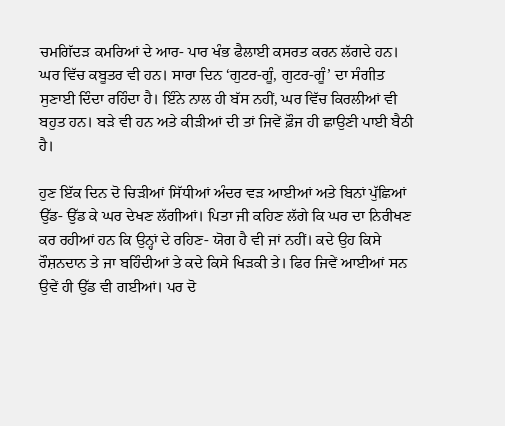ਚਮਗਿੱਦੜ ਕਮਰਿਆਂ ਦੇ ਆਰ- ਪਾਰ ਖੰਭ ਫੈਲਾਈ ਕਸਰਤ ਕਰਨ ਲੱਗਦੇ ਹਨ। ਘਰ ਵਿੱਚ ਕਬੂਤਰ ਵੀ ਹਨ। ਸਾਰਾ ਦਿਨ ‘ਗੁਟਰ-ਗੂੰ, ਗੁਟਰ-ਗੂੰ’ ਦਾ ਸੰਗੀਤ ਸੁਣਾਈ ਦਿੰਦਾ ਰਹਿੰਦਾ ਹੈ। ਇੰਨੇ ਨਾਲ ਹੀ ਬੱਸ ਨਹੀਂ, ਘਰ ਵਿੱਚ ਕਿਰਲੀਆਂ ਵੀ ਬਹੁਤ ਹਨ। ਬੜੇ ਵੀ ਹਨ ਅਤੇ ਕੀੜੀਆਂ ਦੀ ਤਾਂ ਜਿਵੇਂ ਫ਼ੌਜ ਹੀ ਛਾਉਣੀ ਪਾਈ ਬੈਠੀ ਹੈ।

ਹੁਣ ਇੱਕ ਦਿਨ ਦੋ ਚਿੜੀਆਂ ਸਿੱਧੀਆਂ ਅੰਦਰ ਵੜ ਆਈਆਂ ਅਤੇ ਬਿਨਾਂ ਪੁੱਛਿਆਂ ਉੱਡ- ਉੱਡ ਕੇ ਘਰ ਦੇਖਣ ਲੱਗੀਆਂ। ਪਿਤਾ ਜੀ ਕਹਿਣ ਲੱਗੇ ਕਿ ਘਰ ਦਾ ਨਿਰੀਖਣ ਕਰ ਰਹੀਆਂ ਹਨ ਕਿ ਉਨ੍ਹਾਂ ਦੇ ਰਹਿਣ- ਯੋਗ ਹੈ ਵੀ ਜਾਂ ਨਹੀਂ। ਕਦੇ ਉਹ ਕਿਸੇ ਰੌਸ਼ਨਦਾਨ ਤੇ ਜਾ ਬਹਿੰਦੀਆਂ ਤੇ ਕਦੇ ਕਿਸੇ ਖਿੜਕੀ ਤੇ। ਫਿਰ ਜਿਵੇਂ ਆਈਆਂ ਸਨ ਉਵੇਂ ਹੀ ਉੱਡ ਵੀ ਗਈਆਂ। ਪਰ ਦੋ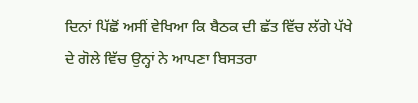ਦਿਨਾਂ ਪਿੱਛੋਂ ਅਸੀਂ ਵੇਖਿਆ ਕਿ ਬੈਠਕ ਦੀ ਛੱਤ ਵਿੱਚ ਲੱਗੇ ਪੱਖੇ ਦੇ ਗੋਲੇ ਵਿੱਚ ਉਨ੍ਹਾਂ ਨੇ ਆਪਣਾ ਬਿਸਤਰਾ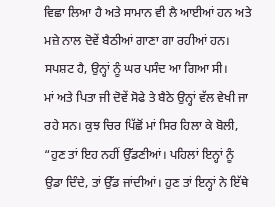ਵਿਛਾ ਲਿਆ ਹੈ ਅਤੇ ਸਾਮਾਨ ਵੀ ਲੈ ਆਈਆਂ ਹਨ ਅਤੇ ਮਜ਼ੇ ਨਾਲ ਦੋਵੇਂ ਬੈਠੀਆਂ ਗਾਣਾ ਗਾ ਰਹੀਆਂ ਹਨ। ਸਪਸ਼ਟ ਹੈ, ਉਨ੍ਹਾਂ ਨੂੰ ਘਰ ਪਸੰਦ ਆ ਗਿਆ ਸੀ।
ਮਾਂ ਅਤੇ ਪਿਤਾ ਜੀ ਦੋਵੇਂ ਸੋਫੇ ਤੇ ਬੈਠੇ ਉਨ੍ਹਾਂ ਵੱਲ ਵੇਖੀ ਜਾ ਰਹੇ ਸਨ। ਕੁਝ ਚਿਰ ਪਿੱਛੋਂ ਮਾਂ ਸਿਰ ਹਿਲਾ ਕੇ ਬੋਲੀ, “ਹੁਣ ਤਾਂ ਇਹ ਨਹੀਂ ਉੱਡਣੀਆਂ। ਪਹਿਲਾਂ ਇਨ੍ਹਾਂ ਨੂੰ ਉਡਾ ਦਿੰਦੇ, ਤਾਂ ਉੱਡ ਜਾਂਦੀਆਂ। ਹੁਣ ਤਾਂ ਇਨ੍ਹਾਂ ਨੇ ਇੱਥੇ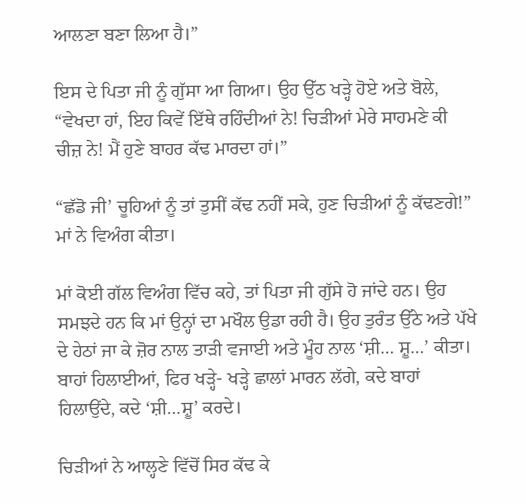ਆਲਣਾ ਬਣਾ ਲਿਆ ਹੈ।”

ਇਸ ਦੇ ਪਿਤਾ ਜੀ ਨੂੰ ਗੁੱਸਾ ਆ ਗਿਆ। ਉਹ ਉੱਠ ਖੜ੍ਹੇ ਹੋਏ ਅਤੇ ਬੋਲੇ, “ਵੇਖਦਾ ਹਾਂ, ਇਹ ਕਿਵੇਂ ਇੱਥੇ ਰਹਿੰਦੀਆਂ ਨੇ! ਚਿੜੀਆਂ ਮੇਰੇ ਸਾਹਮਣੇ ਕੀ ਚੀਜ਼ ਨੇ! ਮੈਂ ਹੁਣੇ ਬਾਹਰ ਕੱਢ ਮਾਰਦਾ ਹਾਂ।”

“ਛੱਡੋ ਜੀ’ ਚੂਹਿਆਂ ਨੂੰ ਤਾਂ ਤੁਸੀਂ ਕੱਢ ਨਹੀਂ ਸਕੇ, ਹੁਣ ਚਿੜੀਆਂ ਨੂੰ ਕੱਢਣਗੇ!” ਮਾਂ ਨੇ ਵਿਅੰਗ ਕੀਤਾ।

ਮਾਂ ਕੋਈ ਗੱਲ ਵਿਅੰਗ ਵਿੱਚ ਕਹੇ, ਤਾਂ ਪਿਤਾ ਜੀ ਗੁੱਸੇ ਹੋ ਜਾਂਦੇ ਹਨ। ਉਹ ਸਮਝਦੇ ਹਨ ਕਿ ਮਾਂ ਉਨ੍ਹਾਂ ਦਾ ਮਖੌਲ ਉਡਾ ਰਹੀ ਹੈ। ਉਹ ਤੁਰੰਤ ਉੱਠੇ ਅਤੇ ਪੱਖੇ ਦੇ ਹੇਠਾਂ ਜਾ ਕੇ ਜ਼ੋਰ ਨਾਲ ਤਾੜੀ ਵਜਾਈ ਅਤੇ ਮੂੰਹ ਨਾਲ ‘ਸ਼ੀ… ਸ਼ੂ…’ ਕੀਤਾ। ਬਾਹਾਂ ਹਿਲਾਈਆਂ, ਫਿਰ ਖੜ੍ਹੇ- ਖੜ੍ਹੇ ਛਾਲਾਂ ਮਾਰਨ ਲੱਗੇ, ਕਦੇ ਬਾਹਾਂ ਹਿਲਾਉਂਦੇ, ਕਦੇ ‘ਸ਼ੀ…ਸ਼ੂ’ ਕਰਦੇ।

ਚਿੜੀਆਂ ਨੇ ਆਲ੍ਹਣੇ ਵਿੱਚੋਂ ਸਿਰ ਕੱਢ ਕੇ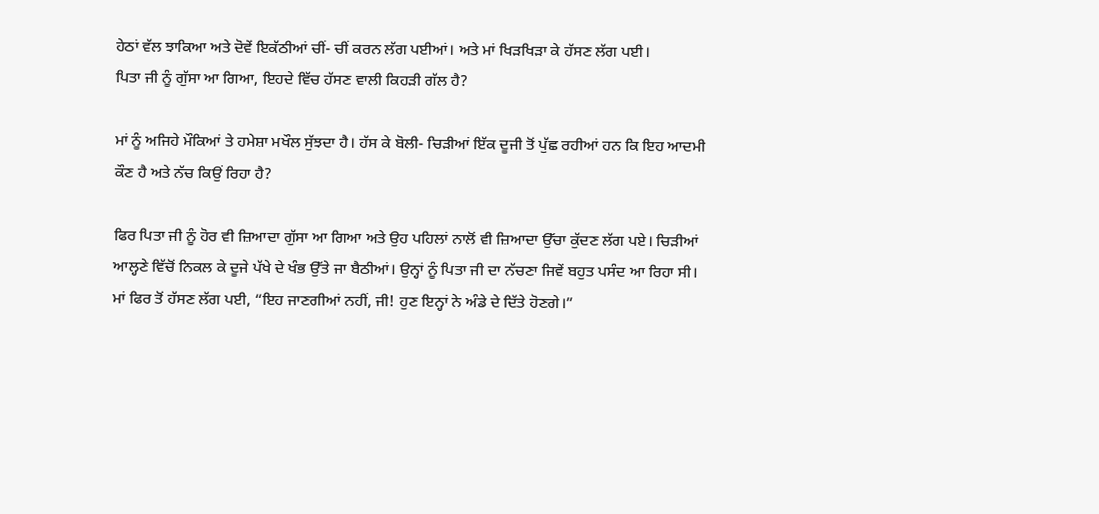ਹੇਠਾਂ ਵੱਲ ਝਾਕਿਆ ਅਤੇ ਦੋਵੇਂ ਇਕੱਠੀਆਂ ਚੀਂ- ਚੀਂ ਕਰਨ ਲੱਗ ਪਈਆਂ। ਅਤੇ ਮਾਂ ਖਿੜਖਿੜਾ ਕੇ ਹੱਸਣ ਲੱਗ ਪਈ।
ਪਿਤਾ ਜੀ ਨੂੰ ਗੁੱਸਾ ਆ ਗਿਆ, ਇਹਦੇ ਵਿੱਚ ਹੱਸਣ ਵਾਲੀ ਕਿਹੜੀ ਗੱਲ ਹੈ?

ਮਾਂ ਨੂੰ ਅਜਿਹੇ ਮੌਕਿਆਂ ਤੇ ਹਮੇਸ਼ਾ ਮਖੌਲ ਸੁੱਝਦਾ ਹੈ। ਹੱਸ ਕੇ ਬੋਲੀ- ਚਿੜੀਆਂ ਇੱਕ ਦੂਜੀ ਤੋਂ ਪੁੱਛ ਰਹੀਆਂ ਹਨ ਕਿ ਇਹ ਆਦਮੀ ਕੌਣ ਹੈ ਅਤੇ ਨੱਚ ਕਿਉਂ ਰਿਹਾ ਹੈ?

ਫਿਰ ਪਿਤਾ ਜੀ ਨੂੰ ਹੋਰ ਵੀ ਜ਼ਿਆਦਾ ਗੁੱਸਾ ਆ ਗਿਆ ਅਤੇ ਉਹ ਪਹਿਲਾਂ ਨਾਲੋਂ ਵੀ ਜ਼ਿਆਦਾ ਉੱਚਾ ਕੁੱਦਣ ਲੱਗ ਪਏ। ਚਿੜੀਆਂ ਆਲ੍ਹਣੇ ਵਿੱਚੋਂ ਨਿਕਲ ਕੇ ਦੂਜੇ ਪੱਖੇ ਦੇ ਖੰਭ ਉੱਤੇ ਜਾ ਬੈਠੀਆਂ। ਉਨ੍ਹਾਂ ਨੂੰ ਪਿਤਾ ਜੀ ਦਾ ਨੱਚਣਾ ਜਿਵੇਂ ਬਹੁਤ ਪਸੰਦ ਆ ਰਿਹਾ ਸੀ। ਮਾਂ ਫਿਰ ਤੋਂ ਹੱਸਣ ਲੱਗ ਪਈ, “ਇਹ ਜਾਣਗੀਆਂ ਨਹੀਂ, ਜੀ! ਹੁਣ ਇਨ੍ਹਾਂ ਨੇ ਅੰਡੇ ਦੇ ਦਿੱਤੇ ਹੋਣਗੇ।”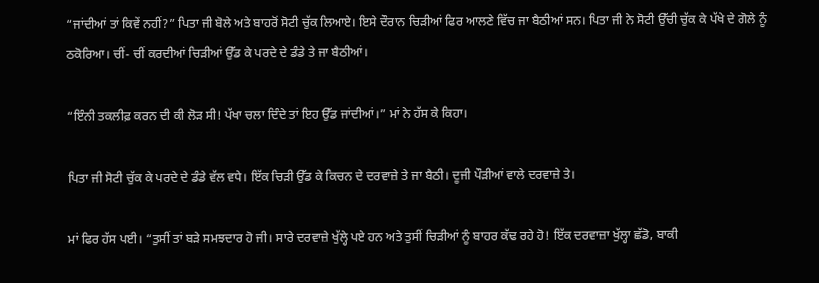“ਜਾਂਦੀਆਂ ਤਾਂ ਕਿਵੇਂ ਨਹੀਂ?” ਪਿਤਾ ਜੀ ਬੋਲੇ ਅਤੇ ਬਾਹਰੋਂ ਸੋਟੀ ਚੁੱਕ ਲਿਆਏ। ਇਸੇ ਦੌਰਾਨ ਚਿੜੀਆਂ ਫਿਰ ਆਲਣੇ ਵਿੱਚ ਜਾ ਬੈਠੀਆਂ ਸਨ। ਪਿਤਾ ਜੀ ਨੇ ਸੋਟੀ ਉੱਚੀ ਚੁੱਕ ਕੇ ਪੱਖੇ ਦੇ ਗੋਲੇ ਨੂੰ ਠਕੋਰਿਆ। ਚੀਂ- ਚੀਂ ਕਰਦੀਆਂ ਚਿੜੀਆਂ ਉੱਡ ਕੇ ਪਰਦੇ ਦੇ ਡੰਡੇ ਤੇ ਜਾ ਬੈਠੀਆਂ।

“ਇੰਨੀ ਤਕਲੀਫ਼ ਕਰਨ ਦੀ ਕੀ ਲੋੜ ਸੀ! ਪੱਖਾ ਚਲਾ ਦਿੰਦੇ ਤਾਂ ਇਹ ਉੱਡ ਜਾਂਦੀਆਂ।” ਮਾਂ ਨੇ ਹੱਸ ਕੇ ਕਿਹਾ।

ਪਿਤਾ ਜੀ ਸੋਟੀ ਚੁੱਕ ਕੇ ਪਰਦੇ ਦੇ ਡੰਡੇ ਵੱਲ ਵਧੇ। ਇੱਕ ਚਿੜੀ ਉੱਡ ਕੇ ਕਿਚਨ ਦੇ ਦਰਵਾਜ਼ੇ ਤੇ ਜਾ ਬੈਠੀ। ਦੂਜੀ ਪੌੜੀਆਂ ਵਾਲੇ ਦਰਵਾਜ਼ੇ ਤੇ।

ਮਾਂ ਫਿਰ ਹੱਸ ਪਈ। “ਤੁਸੀਂ ਤਾਂ ਬੜੇ ਸਮਝਦਾਰ ਹੋ ਜੀ। ਸਾਰੇ ਦਰਵਾਜ਼ੇ ਖੁੱਲ੍ਹੇ ਪਏ ਹਨ ਅਤੇ ਤੁਸੀਂ ਚਿੜੀਆਂ ਨੂੰ ਬਾਹਰ ਕੱਢ ਰਹੇ ਹੋ! ਇੱਕ ਦਰਵਾਜ਼ਾ ਖੁੱਲ੍ਹਾ ਛੱਡੋ, ਬਾਕੀ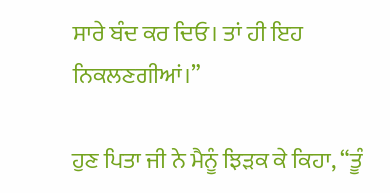ਸਾਰੇ ਬੰਦ ਕਰ ਦਿਓ। ਤਾਂ ਹੀ ਇਹ ਨਿਕਲਣਗੀਆਂ।”

ਹੁਣ ਪਿਤਾ ਜੀ ਨੇ ਮੈਨੂੰ ਝਿੜਕ ਕੇ ਕਿਹਾ, “ਤੂੰ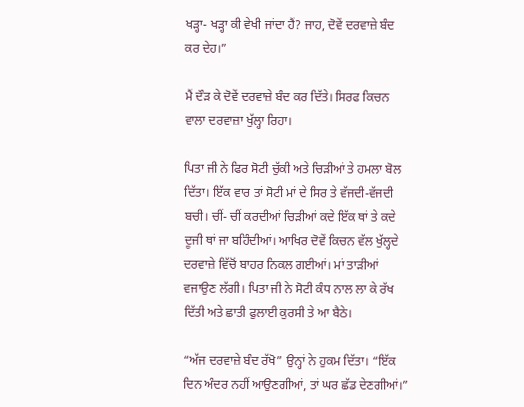ਖੜ੍ਹਾ- ਖੜ੍ਹਾ ਕੀ ਵੇਖੀ ਜਾਂਦਾ ਹੈਂ? ਜਾਹ, ਦੋਵੇਂ ਦਰਵਾਜ਼ੇ ਬੰਦ ਕਰ ਦੇਹ।”

ਮੈਂ ਦੌੜ ਕੇ ਦੋਵੇਂ ਦਰਵਾਜ਼ੇ ਬੰਦ ਕਰ ਦਿੱਤੇ। ਸਿਰਫ ਕਿਚਨ ਵਾਲਾ ਦਰਵਾਜ਼ਾ ਖੁੱਲ੍ਹਾ ਰਿਹਾ।

ਪਿਤਾ ਜੀ ਨੇ ਫਿਰ ਸੋਟੀ ਚੁੱਕੀ ਅਤੇ ਚਿੜੀਆਂ ਤੇ ਹਮਲਾ ਬੋਲ ਦਿੱਤਾ। ਇੱਕ ਵਾਰ ਤਾਂ ਸੋਟੀ ਮਾਂ ਦੇ ਸਿਰ ਤੇ ਵੱਜਦੀ-ਵੱਜਦੀ ਬਚੀ। ਚੀਂ- ਚੀਂ ਕਰਦੀਆਂ ਚਿੜੀਆਂ ਕਦੇ ਇੱਕ ਥਾਂ ਤੇ ਕਦੇ ਦੂਜੀ ਥਾਂ ਜਾ ਬਹਿੰਦੀਆਂ। ਆਖਿਰ ਦੋਵੇਂ ਕਿਚਨ ਵੱਲ ਖੁੱਲ੍ਹਦੇ ਦਰਵਾਜ਼ੇ ਵਿੱਚੋਂ ਬਾਹਰ ਨਿਕਲ ਗਈਆਂ। ਮਾਂ ਤਾੜੀਆਂ ਵਜਾਉਣ ਲੱਗੀ। ਪਿਤਾ ਜੀ ਨੇ ਸੋਟੀ ਕੰਧ ਨਾਲ ਲਾ ਕੇ ਰੱਖ ਦਿੱਤੀ ਅਤੇ ਛਾਤੀ ਫੁਲਾਈ ਕੁਰਸੀ ਤੇ ਆ ਬੈਠੇ।

“ਅੱਜ ਦਰਵਾਜ਼ੇ ਬੰਦ ਰੱਖੋ” ਉਨ੍ਹਾਂ ਨੇ ਹੁਕਮ ਦਿੱਤਾ। “ਇੱਕ ਦਿਨ ਅੰਦਰ ਨਹੀਂ ਆਉਣਗੀਆਂ, ਤਾਂ ਘਰ ਛੱਡ ਦੇਣਗੀਆਂ।”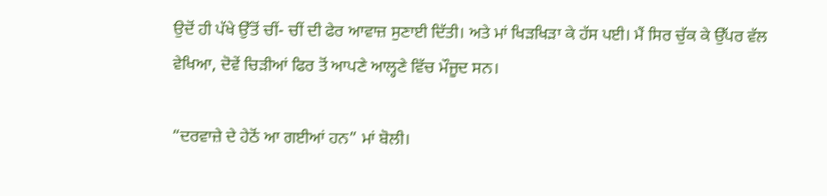ਉਦੋਂ ਹੀ ਪੱਖੇ ਉੱਤੋਂ ਚੀਂ- ਚੀਂ ਦੀ ਫੇਰ ਆਵਾਜ਼ ਸੁਣਾਈ ਦਿੱਤੀ। ਅਤੇ ਮਾਂ ਖਿੜਖਿੜਾ ਕੇ ਹੱਸ ਪਈ। ਮੈਂ ਸਿਰ ਚੁੱਕ ਕੇ ਉੱਪਰ ਵੱਲ ਵੇਖਿਆ, ਦੋਵੇਂ ਚਿੜੀਆਂ ਫਿਰ ਤੋਂ ਆਪਣੇ ਆਲ੍ਹਣੇ ਵਿੱਚ ਮੌਜੂਦ ਸਨ।

“ਦਰਵਾਜ਼ੇ ਦੇ ਹੇਠੋਂ ਆ ਗਈਆਂ ਹਨ” ਮਾਂ ਬੋਲੀ।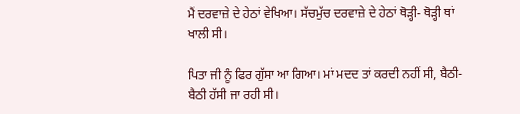ਮੈਂ ਦਰਵਾਜ਼ੇ ਦੇ ਹੇਠਾਂ ਵੇਖਿਆ। ਸੱਚਮੁੱਚ ਦਰਵਾਜ਼ੇ ਦੇ ਹੇਠਾਂ ਥੋੜ੍ਹੀ- ਥੋੜ੍ਹੀ ਥਾਂ ਖਾਲੀ ਸੀ।

ਪਿਤਾ ਜੀ ਨੂੰ ਫਿਰ ਗੁੱਸਾ ਆ ਗਿਆ। ਮਾਂ ਮਦਦ ਤਾਂ ਕਰਦੀ ਨਹੀਂ ਸੀ, ਬੈਠੀ- ਬੈਠੀ ਹੱਸੀ ਜਾ ਰਹੀ ਸੀ।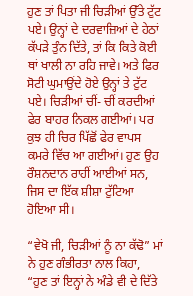ਹੁਣ ਤਾਂ ਪਿਤਾ ਜੀ ਚਿੜੀਆਂ ਉੱਤੇ ਟੁੱਟ ਪਏ। ਉਨ੍ਹਾਂ ਦੇ ਦਰਵਾਜ਼ਿਆਂ ਦੇ ਹੇਠਾਂ ਕੱਪੜੇ ਤੁੰਨ ਦਿੱਤੇ, ਤਾਂ ਕਿ ਕਿਤੇ ਕੋਈ ਥਾਂ ਖਾਲੀ ਨਾ ਰਹਿ ਜਾਵੇ। ਅਤੇ ਫਿਰ ਸੋਟੀ ਘੁਮਾਉਂਦੇ ਹੋਏ ਉਨ੍ਹਾਂ ਤੇ ਟੁੱਟ ਪਏ। ਚਿੜੀਆਂ ਚੀਂ- ਚੀਂ ਕਰਦੀਆਂ ਫੇਰ ਬਾਹਰ ਨਿਕਲ ਗਈਆਂ। ਪਰ ਕੁਝ ਹੀ ਚਿਰ ਪਿੱਛੋਂ ਫੇਰ ਵਾਪਸ ਕਮਰੇ ਵਿੱਚ ਆ ਗਈਆਂ। ਹੁਣ ਉਹ ਰੌਸ਼ਨਦਾਨ ਰਾਹੀਂ ਆਈਆਂ ਸਨ, ਜਿਸ ਦਾ ਇੱਕ ਸ਼ੀਸ਼ਾ ਟੁੱਟਿਆ ਹੋਇਆ ਸੀ।

“ਵੇਖੋ ਜੀ, ਚਿੜੀਆਂ ਨੂੰ ਨਾ ਕੱਢੋ” ਮਾਂ ਨੇ ਹੁਣ ਗੰਭੀਰਤਾ ਨਾਲ ਕਿਹਾ, “ਹੁਣ ਤਾਂ ਇਨ੍ਹਾਂ ਨੇ ਅੰਡੇ ਵੀ ਦੇ ਦਿੱਤੇ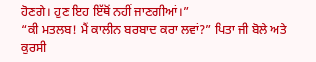ਹੋਣਗੇ। ਹੁਣ ਇਹ ਇੱਥੋਂ ਨਹੀਂ ਜਾਣਗੀਆਂ।”
“ਕੀ ਮਤਲਬ! ਮੈਂ ਕਾਲੀਨ ਬਰਬਾਦ ਕਰਾ ਲਵਾਂ?” ਪਿਤਾ ਜੀ ਬੋਲੇ ਅਤੇ ਕੁਰਸੀ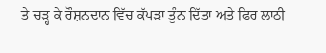ਤੇ ਚੜ੍ਹ ਕੇ ਰੌਸ਼ਨਦਾਨ ਵਿੱਚ ਕੱਪੜਾ ਤੁੰਨ ਦਿੱਤਾ ਅਤੇ ਫਿਰ ਲਾਠੀ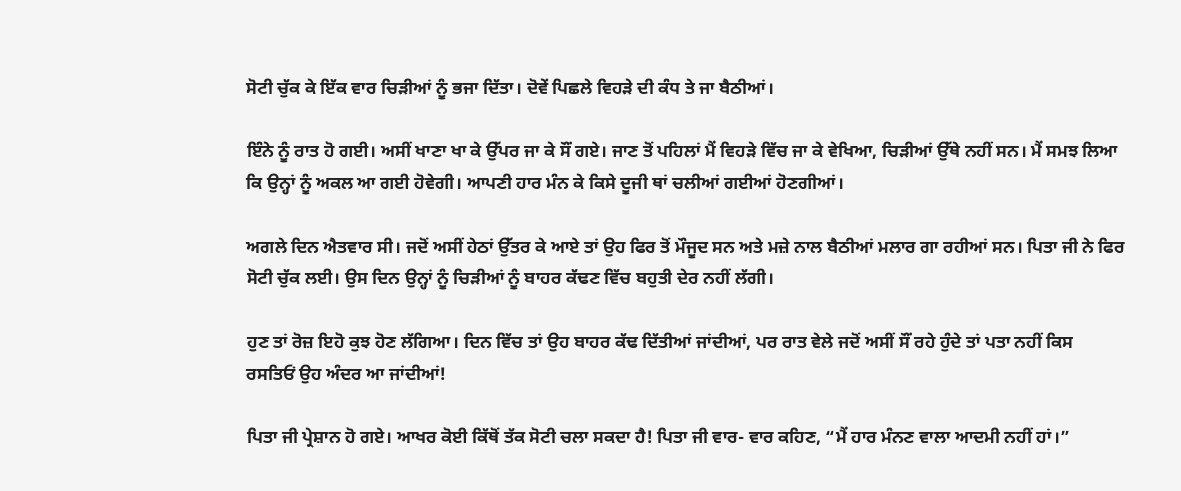ਸੋਟੀ ਚੁੱਕ ਕੇ ਇੱਕ ਵਾਰ ਚਿੜੀਆਂ ਨੂੰ ਭਜਾ ਦਿੱਤਾ। ਦੋਵੇਂ ਪਿਛਲੇ ਵਿਹੜੇ ਦੀ ਕੰਧ ਤੇ ਜਾ ਬੈਠੀਆਂ।

ਇੰਨੇ ਨੂੰ ਰਾਤ ਹੋ ਗਈ। ਅਸੀਂ ਖਾਣਾ ਖਾ ਕੇ ਉੱਪਰ ਜਾ ਕੇ ਸੌਂ ਗਏ। ਜਾਣ ਤੋਂ ਪਹਿਲਾਂ ਮੈਂ ਵਿਹੜੇ ਵਿੱਚ ਜਾ ਕੇ ਵੇਖਿਆ, ਚਿੜੀਆਂ ਉੱਥੇ ਨਹੀਂ ਸਨ। ਮੈਂ ਸਮਝ ਲਿਆ ਕਿ ਉਨ੍ਹਾਂ ਨੂੰ ਅਕਲ ਆ ਗਈ ਹੋਵੇਗੀ। ਆਪਣੀ ਹਾਰ ਮੰਨ ਕੇ ਕਿਸੇ ਦੂਜੀ ਥਾਂ ਚਲੀਆਂ ਗਈਆਂ ਹੋਣਗੀਆਂ।

ਅਗਲੇ ਦਿਨ ਐਤਵਾਰ ਸੀ। ਜਦੋਂ ਅਸੀਂ ਹੇਠਾਂ ਉੱਤਰ ਕੇ ਆਏ ਤਾਂ ਉਹ ਫਿਰ ਤੋਂ ਮੌਜੂਦ ਸਨ ਅਤੇ ਮਜ਼ੇ ਨਾਲ ਬੈਠੀਆਂ ਮਲਾਰ ਗਾ ਰਹੀਆਂ ਸਨ। ਪਿਤਾ ਜੀ ਨੇ ਫਿਰ ਸੋਟੀ ਚੁੱਕ ਲਈ। ਉਸ ਦਿਨ ਉਨ੍ਹਾਂ ਨੂੰ ਚਿੜੀਆਂ ਨੂੰ ਬਾਹਰ ਕੱਢਣ ਵਿੱਚ ਬਹੁਤੀ ਦੇਰ ਨਹੀਂ ਲੱਗੀ।

ਹੁਣ ਤਾਂ ਰੋਜ਼ ਇਹੋ ਕੁਝ ਹੋਣ ਲੱਗਿਆ। ਦਿਨ ਵਿੱਚ ਤਾਂ ਉਹ ਬਾਹਰ ਕੱਢ ਦਿੱਤੀਆਂ ਜਾਂਦੀਆਂ, ਪਰ ਰਾਤ ਵੇਲੇ ਜਦੋਂ ਅਸੀਂ ਸੌਂ ਰਹੇ ਹੁੰਦੇ ਤਾਂ ਪਤਾ ਨਹੀਂ ਕਿਸ ਰਸਤਿਓਂ ਉਹ ਅੰਦਰ ਆ ਜਾਂਦੀਆਂ!

ਪਿਤਾ ਜੀ ਪ੍ਰੇਸ਼ਾਨ ਹੋ ਗਏ। ਆਖਰ ਕੋਈ ਕਿੱਥੋਂ ਤੱਕ ਸੋਟੀ ਚਲਾ ਸਕਦਾ ਹੈ! ਪਿਤਾ ਜੀ ਵਾਰ- ਵਾਰ ਕਹਿਣ, “ਮੈਂ ਹਾਰ ਮੰਨਣ ਵਾਲਾ ਆਦਮੀ ਨਹੀਂ ਹਾਂ।”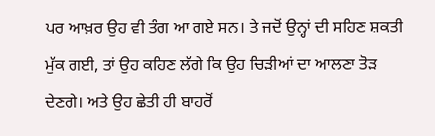ਪਰ ਆਖ਼ਰ ਉਹ ਵੀ ਤੰਗ ਆ ਗਏ ਸਨ। ਤੇ ਜਦੋਂ ਉਨ੍ਹਾਂ ਦੀ ਸਹਿਣ ਸ਼ਕਤੀ ਮੁੱਕ ਗਈ, ਤਾਂ ਉਹ ਕਹਿਣ ਲੱਗੇ ਕਿ ਉਹ ਚਿੜੀਆਂ ਦਾ ਆਲਣਾ ਤੋੜ ਦੇਣਗੇ। ਅਤੇ ਉਹ ਛੇਤੀ ਹੀ ਬਾਹਰੋਂ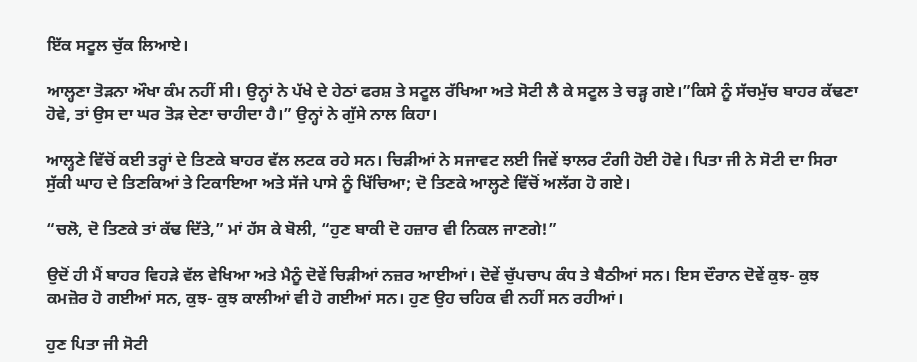ਇੱਕ ਸਟੂਲ ਚੁੱਕ ਲਿਆਏ।

ਆਲ੍ਹਣਾ ਤੋੜਨਾ ਔਖਾ ਕੰਮ ਨਹੀਂ ਸੀ। ਉਨ੍ਹਾਂ ਨੇ ਪੱਖੇ ਦੇ ਹੇਠਾਂ ਫਰਸ਼ ਤੇ ਸਟੂਲ ਰੱਖਿਆ ਅਤੇ ਸੋਟੀ ਲੈ ਕੇ ਸਟੂਲ ਤੇ ਚੜ੍ਹ ਗਏ।”ਕਿਸੇ ਨੂੰ ਸੱਚਮੁੱਚ ਬਾਹਰ ਕੱਢਣਾ ਹੋਵੇ, ਤਾਂ ਉਸ ਦਾ ਘਰ ਤੋੜ ਦੇਣਾ ਚਾਹੀਦਾ ਹੈ।” ਉਨ੍ਹਾਂ ਨੇ ਗੁੱਸੇ ਨਾਲ ਕਿਹਾ।

ਆਲ੍ਹਣੇ ਵਿੱਚੋਂ ਕਈ ਤਰ੍ਹਾਂ ਦੇ ਤਿਣਕੇ ਬਾਹਰ ਵੱਲ ਲਟਕ ਰਹੇ ਸਨ। ਚਿੜੀਆਂ ਨੇ ਸਜਾਵਟ ਲਈ ਜਿਵੇਂ ਝਾਲਰ ਟੰਗੀ ਹੋਈ ਹੋਵੇ। ਪਿਤਾ ਜੀ ਨੇ ਸੋਟੀ ਦਾ ਸਿਰਾ ਸੁੱਕੀ ਘਾਹ ਦੇ ਤਿਣਕਿਆਂ ਤੇ ਟਿਕਾਇਆ ਅਤੇ ਸੱਜੇ ਪਾਸੇ ਨੂੰ ਖਿੱਚਿਆ; ਦੋ ਤਿਣਕੇ ਆਲ੍ਹਣੇ ਵਿੱਚੋਂ ਅਲੱਗ ਹੋ ਗਏ।

“ਚਲੋ, ਦੋ ਤਿਣਕੇ ਤਾਂ ਕੱਢ ਦਿੱਤੇ,” ਮਾਂ ਹੱਸ ਕੇ ਬੋਲੀ, “ਹੁਣ ਬਾਕੀ ਦੋ ਹਜ਼ਾਰ ਵੀ ਨਿਕਲ ਜਾਣਗੇ!”

ਉਦੋਂ ਹੀ ਮੈਂ ਬਾਹਰ ਵਿਹੜੇ ਵੱਲ ਵੇਖਿਆ ਅਤੇ ਮੈਨੂੰ ਦੋਵੇਂ ਚਿੜੀਆਂ ਨਜ਼ਰ ਆਈਆਂ। ਦੋਵੇਂ ਚੁੱਪਚਾਪ ਕੰਧ ਤੇ ਬੈਠੀਆਂ ਸਨ। ਇਸ ਦੌਰਾਨ ਦੋਵੇਂ ਕੁਝ- ਕੁਝ ਕਮਜ਼ੋਰ ਹੋ ਗਈਆਂ ਸਨ, ਕੁਝ- ਕੁਝ ਕਾਲੀਆਂ ਵੀ ਹੋ ਗਈਆਂ ਸਨ। ਹੁਣ ਉਹ ਚਹਿਕ ਵੀ ਨਹੀਂ ਸਨ ਰਹੀਆਂ।

ਹੁਣ ਪਿਤਾ ਜੀ ਸੋਟੀ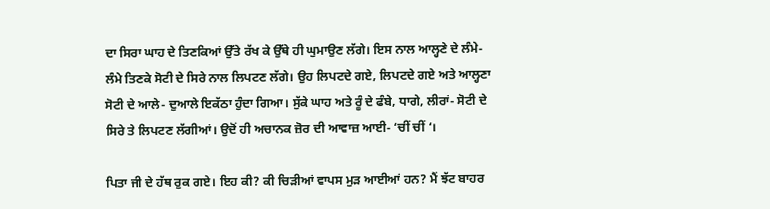ਦਾ ਸਿਰਾ ਘਾਹ ਦੇ ਤਿਣਕਿਆਂ ਉੱਤੇ ਰੱਖ ਕੇ ਉੱਥੇ ਹੀ ਘੁਮਾਉਣ ਲੱਗੇ। ਇਸ ਨਾਲ ਆਲ੍ਹਣੇ ਦੇ ਲੰਮੇ- ਲੰਮੇ ਤਿਣਕੇ ਸੋਟੀ ਦੇ ਸਿਰੇ ਨਾਲ ਲਿਪਟਣ ਲੱਗੇ। ਉਹ ਲਿਪਟਦੇ ਗਏ, ਲਿਪਟਦੇ ਗਏ ਅਤੇ ਆਲ੍ਹਣਾ ਸੋਟੀ ਦੇ ਆਲੇ- ਦੁਆਲੇ ਇਕੱਠਾ ਹੁੰਦਾ ਗਿਆ। ਸੁੱਕੇ ਘਾਹ ਅਤੇ ਰੂੰ ਦੇ ਫੰਬੇ, ਧਾਗੇ, ਲੀਰਾਂ- ਸੋਟੀ ਦੇ ਸਿਰੇ ਤੇ ਲਿਪਟਣ ਲੱਗੀਆਂ। ਉਦੋਂ ਹੀ ਅਚਾਨਕ ਜ਼ੋਰ ਦੀ ਆਵਾਜ਼ ਆਈ- ‘ਚੀਂ ਚੀਂ ‘।

ਪਿਤਾ ਜੀ ਦੇ ਹੱਥ ਰੁਕ ਗਏ। ਇਹ ਕੀ? ਕੀ ਚਿੜੀਆਂ ਵਾਪਸ ਮੁੜ ਆਈਆਂ ਹਨ? ਮੈਂ ਝੱਟ ਬਾਹਰ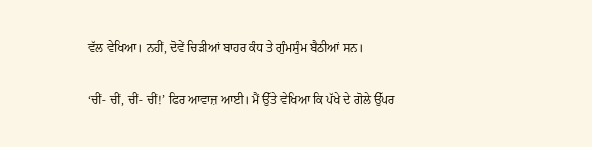ਵੱਲ ਵੇਖਿਆ। ਨਹੀਂ, ਦੋਵੇਂ ਚਿੜੀਆਂ ਬਾਹਰ ਕੰਧ ਤੇ ਗੁੰਮਸੁੰਮ ਬੈਠੀਆਂ ਸਨ।

‘ਚੀਂ- ਚੀਂ, ਚੀਂ- ਚੀਂ!’ ਫਿਰ ਆਵਾਜ਼ ਆਈ। ਮੈਂ ਉੱਤੇ ਵੇਖਿਆ ਕਿ ਪੱਖੇ ਦੇ ਗੋਲੇ ਉੱਪਰ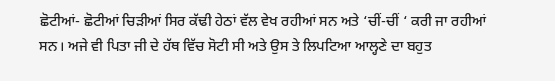ਛੋਟੀਆਂ- ਛੋਟੀਆਂ ਚਿੜੀਆਂ ਸਿਰ ਕੱਢੀ ਹੇਠਾਂ ਵੱਲ ਵੇਖ ਰਹੀਆਂ ਸਨ ਅਤੇ ‘ਚੀਂ-ਚੀਂ ‘ ਕਰੀ ਜਾ ਰਹੀਆਂ ਸਨ। ਅਜੇ ਵੀ ਪਿਤਾ ਜੀ ਦੇ ਹੱਥ ਵਿੱਚ ਸੋਟੀ ਸੀ ਅਤੇ ਉਸ ਤੇ ਲਿਪਟਿਆ ਆਲ੍ਹਣੇ ਦਾ ਬਹੁਤ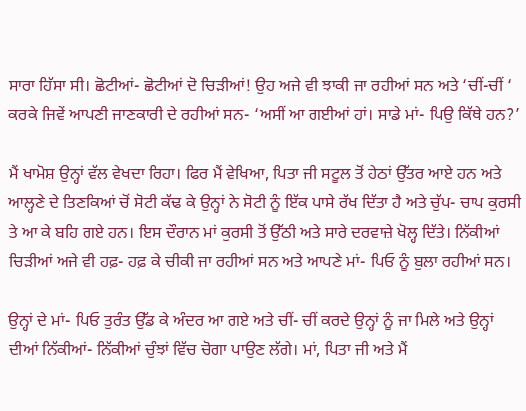ਸਾਰਾ ਹਿੱਸਾ ਸੀ। ਛੋਟੀਆਂ- ਛੋਟੀਆਂ ਦੋ ਚਿੜੀਆਂ! ਉਹ ਅਜੇ ਵੀ ਝਾਕੀ ਜਾ ਰਹੀਆਂ ਸਨ ਅਤੇ ‘ਚੀਂ-ਚੀਂ ‘ ਕਰਕੇ ਜਿਵੇਂ ਆਪਣੀ ਜਾਣਕਾਰੀ ਦੇ ਰਹੀਆਂ ਸਨ- ‘ਅਸੀਂ ਆ ਗਈਆਂ ਹਾਂ। ਸਾਡੇ ਮਾਂ- ਪਿਉ ਕਿੱਥੇ ਹਨ?’

ਮੈਂ ਖਾਮੋਸ਼ ਉਨ੍ਹਾਂ ਵੱਲ ਵੇਖਦਾ ਰਿਹਾ। ਫਿਰ ਮੈਂ ਵੇਖਿਆ, ਪਿਤਾ ਜੀ ਸਟੂਲ ਤੋਂ ਹੇਠਾਂ ਉੱਤਰ ਆਏ ਹਨ ਅਤੇ ਆਲ੍ਹਣੇ ਦੇ ਤਿਣਕਿਆਂ ਚੋਂ ਸੋਟੀ ਕੱਢ ਕੇ ਉਨ੍ਹਾਂ ਨੇ ਸੋਟੀ ਨੂੰ ਇੱਕ ਪਾਸੇ ਰੱਖ ਦਿੱਤਾ ਹੈ ਅਤੇ ਚੁੱਪ- ਚਾਪ ਕੁਰਸੀ ਤੇ ਆ ਕੇ ਬਹਿ ਗਏ ਹਨ। ਇਸ ਦੌਰਾਨ ਮਾਂ ਕੁਰਸੀ ਤੋਂ ਉੱਠੀ ਅਤੇ ਸਾਰੇ ਦਰਵਾਜ਼ੇ ਖੋਲ੍ਹ ਦਿੱਤੇ। ਨਿੱਕੀਆਂ ਚਿੜੀਆਂ ਅਜੇ ਵੀ ਹਫ਼- ਹਫ਼ ਕੇ ਚੀਕੀ ਜਾ ਰਹੀਆਂ ਸਨ ਅਤੇ ਆਪਣੇ ਮਾਂ- ਪਿਓ ਨੂੰ ਬੁਲਾ ਰਹੀਆਂ ਸਨ।

ਉਨ੍ਹਾਂ ਦੇ ਮਾਂ- ਪਿਓ ਤੁਰੰਤ ਉੱਡ ਕੇ ਅੰਦਰ ਆ ਗਏ ਅਤੇ ਚੀਂ- ਚੀਂ ਕਰਦੇ ਉਨ੍ਹਾਂ ਨੂੰ ਜਾ ਮਿਲੇ ਅਤੇ ਉਨ੍ਹਾਂ ਦੀਆਂ ਨਿੱਕੀਆਂ- ਨਿੱਕੀਆਂ ਚੁੰਝਾਂ ਵਿੱਚ ਚੋਗਾ ਪਾਉਣ ਲੱਗੇ। ਮਾਂ, ਪਿਤਾ ਜੀ ਅਤੇ ਮੈਂ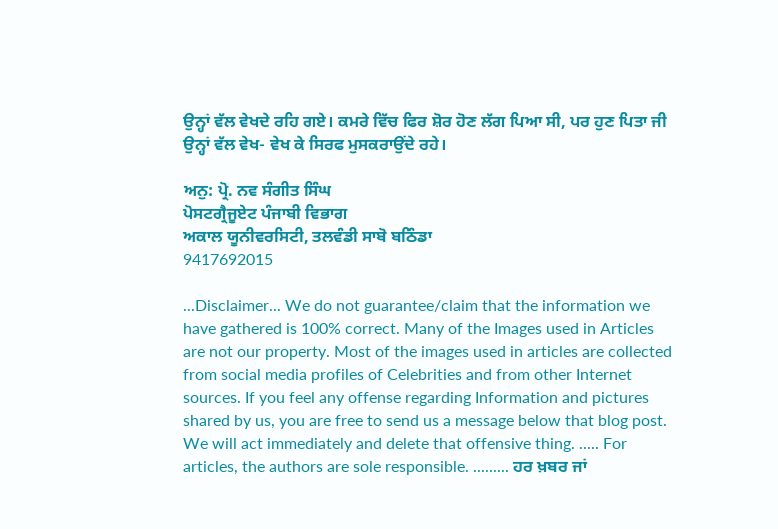ਉਨ੍ਹਾਂ ਵੱਲ ਵੇਖਦੇ ਰਹਿ ਗਏ। ਕਮਰੇ ਵਿੱਚ ਫਿਰ ਸ਼ੋਰ ਹੋਣ ਲੱਗ ਪਿਆ ਸੀ, ਪਰ ਹੁਣ ਪਿਤਾ ਜੀ ਉਨ੍ਹਾਂ ਵੱਲ ਵੇਖ- ਵੇਖ ਕੇ ਸਿਰਫ ਮੁਸਕਰਾਉਂਦੇ ਰਹੇ।

ਅਨੁ: ਪ੍ਰੋ. ਨਵ ਸੰਗੀਤ ਸਿੰਘ
ਪੋਸਟਗ੍ਰੈਜੂਏਟ ਪੰਜਾਬੀ ਵਿਭਾਗ
ਅਕਾਲ ਯੂਨੀਵਰਸਿਟੀ, ਤਲਵੰਡੀ ਸਾਬੋ ਬਠਿੰਡਾ
9417692015

...Disclaimer... We do not guarantee/claim that the information we have gathered is 100% correct. Many of the Images used in Articles are not our property. Most of the images used in articles are collected from social media profiles of Celebrities and from other Internet sources. If you feel any offense regarding Information and pictures shared by us, you are free to send us a message below that blog post. We will act immediately and delete that offensive thing. ..... For articles, the authors are sole responsible. ......... ਹਰ ਖ਼ਬਰ ਜਾਂ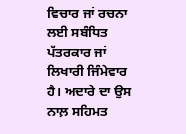ਵਿਚਾਰ ਜਾਂ ਰਚਨਾ ਲਈ ਸਬੰਧਿਤ ਪੱਤਰਕਾਰ ਜਾਂ ਲਿਖਾਰੀ ਜਿੰਮੇਵਾਰ ਹੈ। ਅਦਾਰੇ ਦਾ ਉਸ ਨਾਲ਼ ਸਹਿਮਤ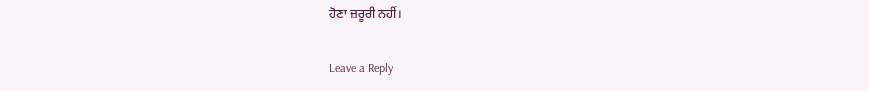ਹੋਣਾ ਜ਼ਰੂਰੀ ਨਹੀਂ।

Leave a Reply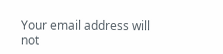Your email address will not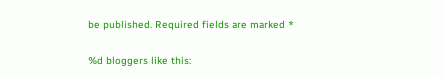be published. Required fields are marked *

%d bloggers like this: